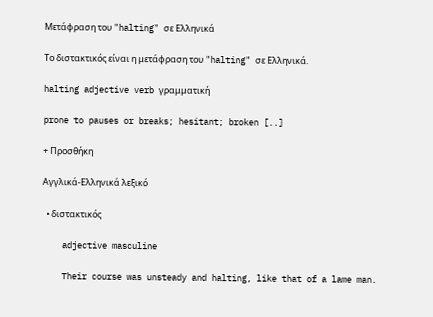Μετάφραση του "halting" σε Ελληνικά

Το διστακτικός είναι η μετάφραση του "halting" σε Ελληνικά.

halting adjective verb γραμματική

prone to pauses or breaks; hesitant; broken [..]

+ Προσθήκη

Αγγλικά-Ελληνικά λεξικό

  • διστακτικός

    adjective masculine

    Their course was unsteady and halting, like that of a lame man.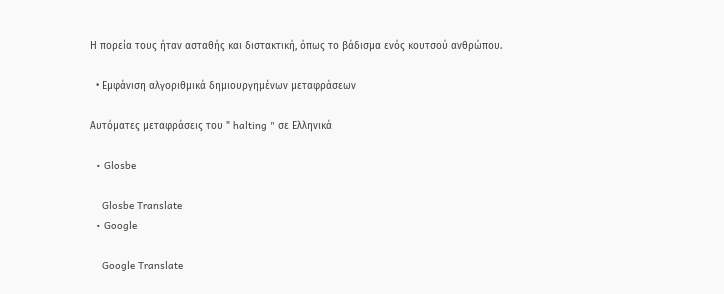Η πορεία τους ήταν ασταθής και διστακτική, όπως το βάδισμα ενός κουτσού ανθρώπου.

  • Εμφάνιση αλγοριθμικά δημιουργημένων μεταφράσεων

Αυτόματες μεταφράσεις του " halting " σε Ελληνικά

  • Glosbe

    Glosbe Translate
  • Google

    Google Translate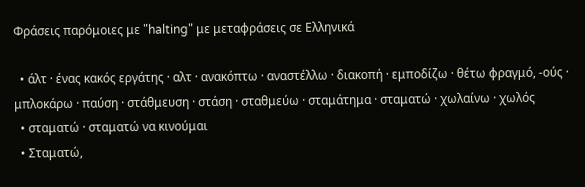Φράσεις παρόμοιες με "halting" με μεταφράσεις σε Ελληνικά

  • άλτ · ένας κακός εργάτης · αλτ · ανακόπτω · αναστέλλω · διακοπή · εμποδίζω · θέτω φραγμό, -ούς · μπλοκάρω · παύση · στάθμευση · στάση · σταθμεύω · σταμάτημα · σταματώ · χωλαίνω · χωλός
  • σταματώ · σταματώ να κινούμαι
  • Σταματώ,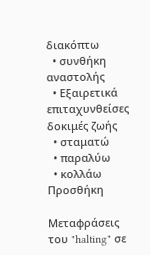διακόπτω
  • συνθήκη αναστολής
  • Εξαιρετικά επιταχυνθείσες δοκιμές ζωής
  • σταματώ
  • παραλύω
  • κολλάω
Προσθήκη

Μεταφράσεις του "halting" σε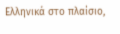Ελληνικά στο πλαίσιο,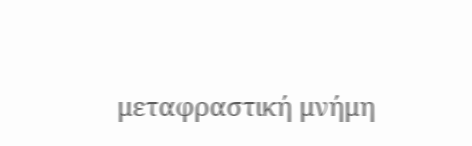μεταφραστική μνήμη